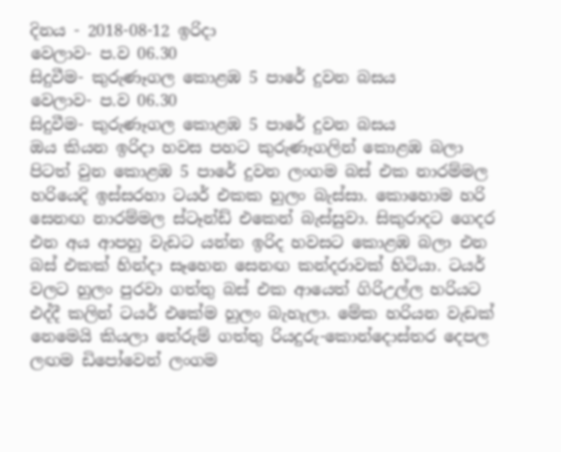දිනය - 2018-08-12 ඉරිදා
වෙලාව- ප.ව 06.30
සිදුවීම- කුරුණෑගල කොළඹ 5 පාරේ දුවන බසය
වෙලාව- ප.ව 06.30
සිදුවීම- කුරුණෑගල කොළඹ 5 පාරේ දුවන බසය
ඔය කියන ඉරිදා හවස පහට කුරුණෑගලින් කොළඹ බලා පිටත් වුන කොළඹ 5 පාරේ දුවන ලංගම බස් එක නාරම්මල හරියෙදි ඉස්සරහා ටයර් එකක හුලං බැස්සා. කොහොම හරි සෙනඟ නාරම්මල ස්ටෑන්ඩ් එකෙන් බැස්සුවා. සිකුරාදට ගෙදර එන අය ආපහු වැඩට යන්න ඉරිද හවසට කොළඹ බලා එන බස් එකක් හින්දා සෑහෙන සෙනඟ කන්දරාවක් හිටියා. ටයර් වලට හුලං පුරවා ගත්තු බස් එක ආයෙත් ගිරිඋල්ල හරියට එද්දී කලින් ටයර් එකේම හුලං බැහැලා. මේක හරියන වැඩක් නෙමෙයි කියලා තේරුම් ගත්තු රියදුරු-කොන්දොස්තර දෙපල ලඟම ඩිපෝවෙන් ලංගම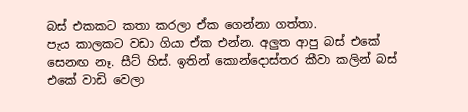බස් එකකට කතා කරලා ඒක ගෙන්නා ගත්තා.
පැය කාලකට වඩා ගියා ඒක එන්න. අලුත ආපු බස් එකේ සෙනඟ නෑ. සීට් හිස්. ඉතින් කොන්දොස්තර කීවා කලින් බස් එකේ වාඩි වෙලා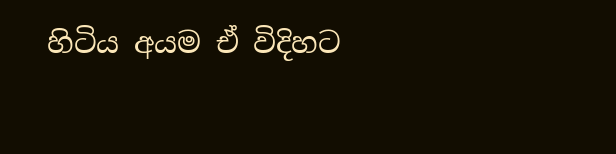හිටිය අයම ඒ විදිහට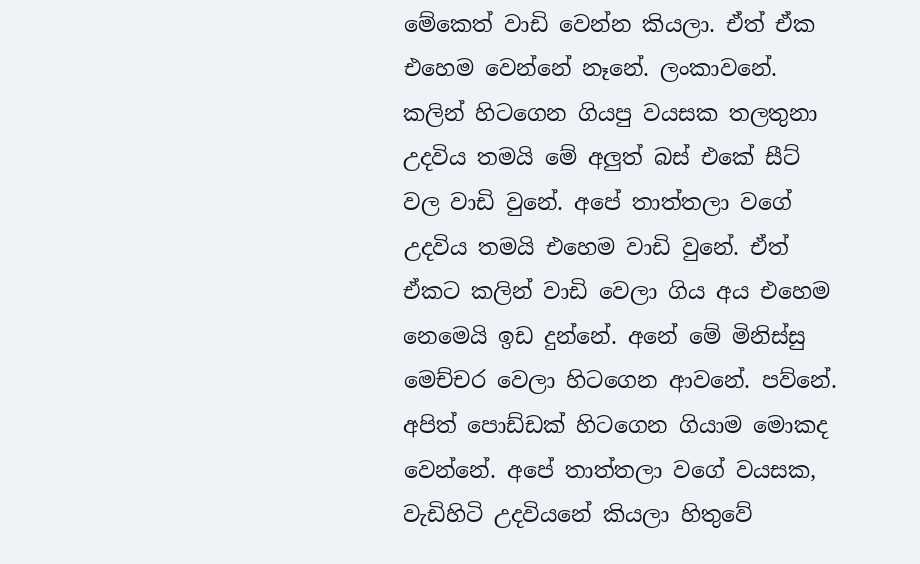මේකෙත් වාඩි වෙන්න කියලා. ඒත් ඒක එහෙම වෙන්නේ නෑනේ. ලංකාවනේ. කලින් හිටගෙන ගියපු වයසක තලතුනා උදවිය තමයි මේ අලුත් බස් එකේ සීට් වල වාඩි වුනේ. අපේ තාත්තලා වගේ උදවිය තමයි එහෙම වාඩි වුනේ. ඒත් ඒකට කලින් වාඩි වෙලා ගිය අය එහෙම නෙමෙයි ඉඩ දුන්නේ. අනේ මේ මිනිස්සු මෙච්චර වෙලා හිටගෙන ආවනේ. පව්නේ. අපිත් පොඩ්ඩක් හිටගෙන ගියාම මොකද වෙන්නේ. අපේ තාත්තලා වගේ වයසක, වැඩිහිටි උදවියනේ කියලා හිතුවේ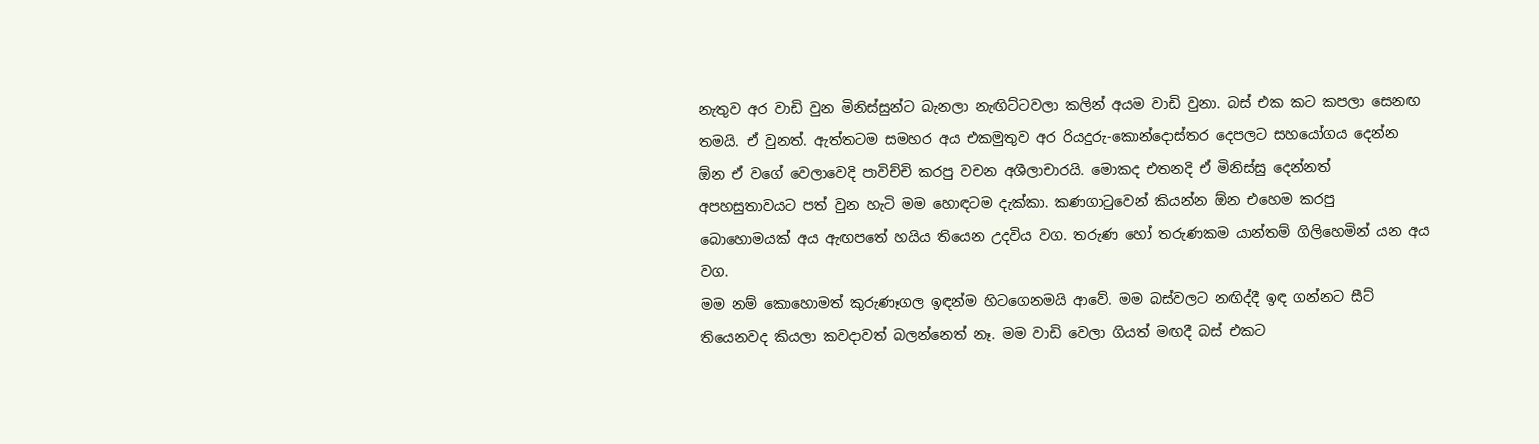නැතුව අර වාඩි වුන මිනිස්සුන්ට බැනලා නැඟිට්ටවලා කලින් අයම වාඩි වුනා. බස් එක කට කපලා සෙනඟ තමයි. ඒ වුනත්. ඇත්තටම සමහර අය එකමුතුව අර රියදුරු-කොන්දොස්තර දෙපලට සහයෝගය දෙන්න ඕන ඒ වගේ වෙලාවෙදි පාවිච්චි කරපු වචන අශීලාචාරයි. මොකද එතනදි ඒ මිනිස්සු දෙන්නත් අපහසුතාවයට පත් වුන හැටි මම හොඳටම දැක්කා. කණගාටුවෙන් කියන්න ඕන එහෙම කරපු බොහොමයක් අය ඇඟපතේ හයිය තියෙන උදවිය වග. තරුණ හෝ තරුණකම යාන්තම් ගිලිහෙමින් යන අය වග.
මම නම් කොහොමත් කුරුණෑගල ඉඳන්ම හිටගෙනමයි ආවේ. මම බස්වලට නඟිද්දී ඉඳ ගන්නට සීට් තියෙනවද කියලා කවදාවත් බලන්නෙත් නෑ. මම වාඩි වෙලා ගියත් මඟදී බස් එකට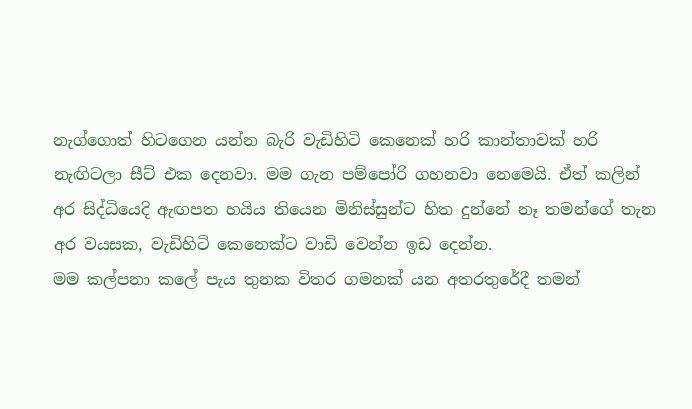නැග්ගොත් හිටගෙන යන්න බැරි වැඩිහිටි කෙනෙක් හරි කාන්තාවක් හරි නැඟිටලා සීට් එක දෙනවා. මම ගැන පම්පෝරි ගහනවා නෙමෙයි. ඒත් කලින් අර සිද්ධියෙදි ඇඟපත හයිය තියෙන මිනිස්සුන්ට හිත දුන්නේ නෑ තමන්ගේ තැන අර වයසක, වැඩිහිටි කෙනෙක්ට වාඩි වෙන්න ඉඩ දෙන්න.
මම කල්පනා කලේ පැය තුනක විතර ගමනක් යන අතරතුරේදී තමන්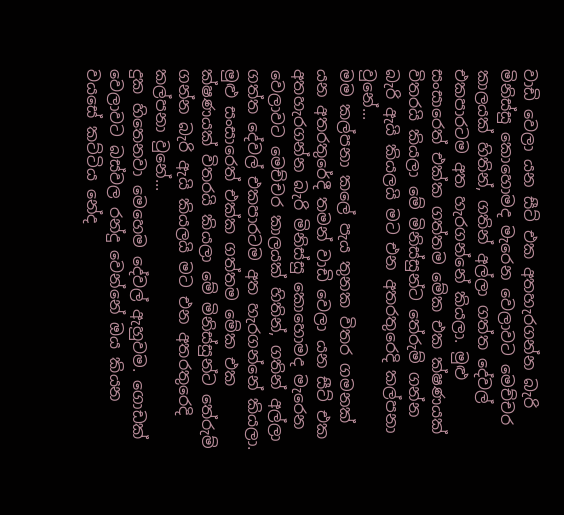වාඩි වෙලා යන සීට් එක අතහැරගන්න බැරි මිනිස්සු කොහොමද මැරෙන වෙලාවට මෙච්චර කාලයක් හිතින්, ගතින් අල්ලා ගත්ත දේවල් එකපාරටම අත හැරගන්නේ කියලා. මුළු සංසාරෙත් එක්ක ගත්තම මේක එක ක්ෂණයක් විතරයි කියලා මේ මිනිස්සුන්ට තේරුම් ගන්න බැරි ඇයි කියලයි මට එන අතරතුරෙදි කල්පනා වුනේ...
මම කල්පනා කලේ පැය තුනක විතර ගමනක් යන අතරතුරේදී තමන් වාඩි වෙලා යන සීට් එක අතහැරගන්න බැරි මිනිස්සු කොහොමද මැරෙන වෙලාවට මෙච්චර කාලයක් හිතින්, ගතින් අල්ලා ගත්ත දේවල් එකපාරටම අත හැරගන්නේ කියලා. මුළු සංසාරෙත් එක්ක ගත්තම මේක එක ක්ෂණයක් විතරයි කියලා මේ මිනිස්සුන්ට තේරුම් ගන්න බැරි ඇයි කියලයි මට එන අතරතුරෙදි කල්පනා වුනේ...
දුක හිතෙනවා මෙහෙම දේවල් ඇහුවම. ගොඩක් වෙලාවට බස්වල රන්දු වෙන්නේ ඔය කියන වයසේ කට්ටිය නේද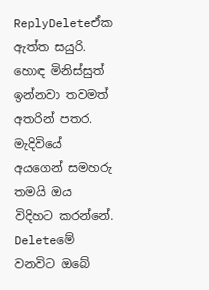ReplyDeleteඒක ඇත්ත සයුරි. හොඳ මිනිස්සුත් ඉන්නවා තවමත් අතරින් පතර. මැදිවියේ අයගෙන් සමහරු තමයි ඔය විදිහට කරන්නේ.
Deleteමේ වනවිට ඔබේ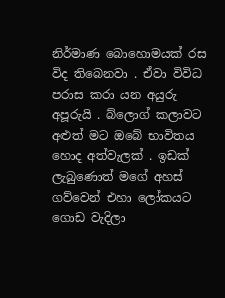නිර්මාණ බොහොමයක් රස විද තිබෙනවා . ඒවා විවිධ පරාස කරා යන අයුරු අපූරුයි . බ්ලොග් කලාවට අළුත් මට ඔබේ භාවිතය හොද අත්වැලක් . ඉඩක් ලැබුණොත් මගේ අහස් ගව්වෙන් එහා ලෝකයට ගොඩ වැදිලා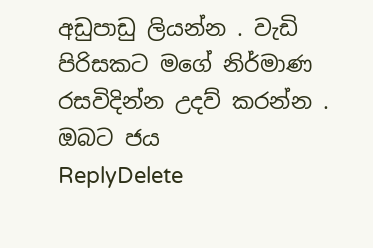අඩුපාඩු ලියන්න . වැඩි පිරිසකට මගේ නිර්මාණ රසවිදින්න උදව් කරන්න . ඔබට ජය
ReplyDelete